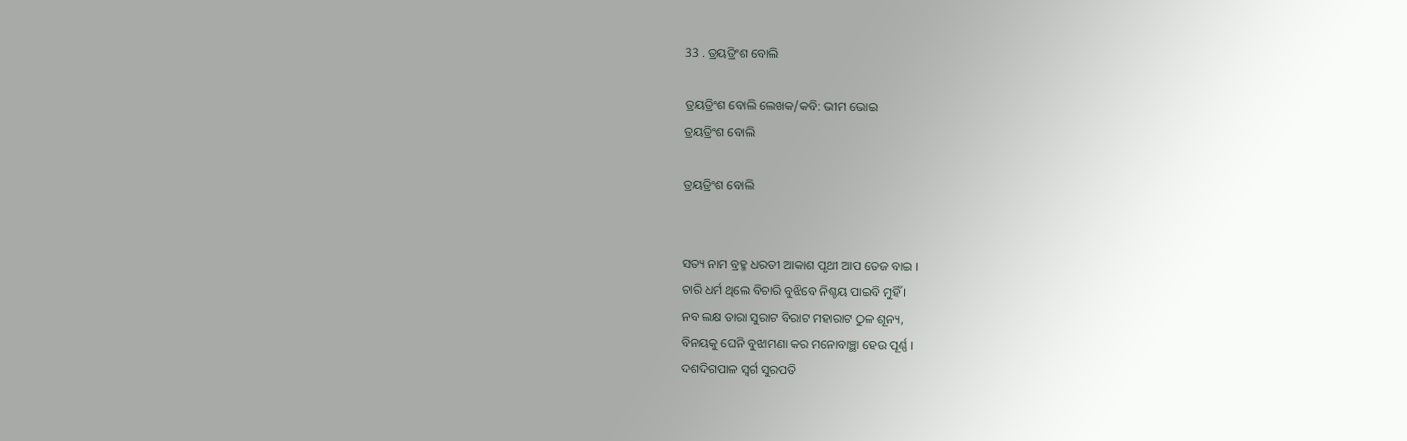33 . ତ୍ରୟତ୍ରିଂଶ ବୋଲି

ତ୍ରୟତ୍ରିଂଶ ବୋଲି ଲେଖକ/କବି: ଭୀମ ଭୋଇ
ତ୍ରୟତ୍ରିଂଶ ବୋଲି

ତ୍ରୟତ୍ରିଂଶ ବୋଲି


ସତ୍ୟ ନାମ ବ୍ରହ୍ମ ଧରତୀ ଆକାଶ ପୃଥୀ ଆପ ତେଜ ବାଇ ।
ଚାରି ଧର୍ମ ଥିଲେ ବିଚାରି ବୁଝିବେ ନିଶ୍ଚୟ ପାଇବି ମୁହିଁ ।
ନବ ଲକ୍ଷ ତାରା ସୁରାଟ ବିରାଟ ମହାରାଟ ଠୁଳ ଶୂନ୍ୟ,
ବିନୟକୁ ଘେନି ବୁଝାମଣା କର ମନୋବାଞ୍ଛା ହେଉ ପୂର୍ଣ୍ଣ ।
ଦଶଦିଗପାଳ ସ୍ୱର୍ଗ ସୁରପତି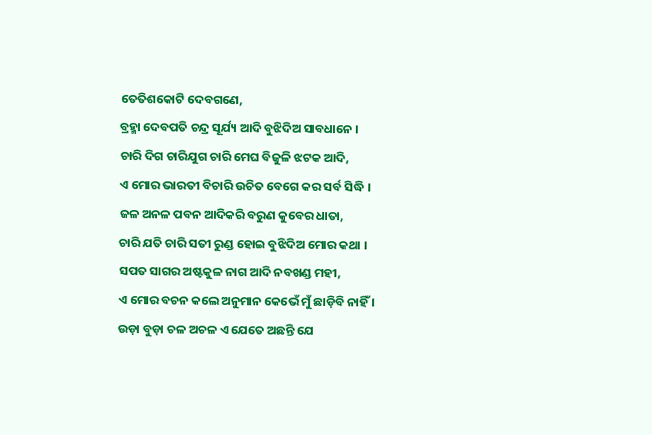ତେତିଶକୋଟି ଦେବଗଣେ,
ବ୍ରହ୍ମା ଦେବପତି ଚନ୍ଦ୍ର ସୂର୍ଯ୍ୟ ଆଦି ବୁଝିଦିଅ ସାବଧାନେ ।
ଚାରି ଦିଗ ଚାରିଯୁଗ ଚାରି ମେଘ ବିଜୁଳି ଝଟକ ଆଦି,
ଏ ମୋର ଭାରତୀ ବିଚାରି ଉଚିତ ବେଗେ କର ସର୍ବ ସିଦ୍ଧି ।
ଜଳ ଅନଳ ପବନ ଆଦିକରି ବରୁଣ କୁବେର ଧାତା,
ଚାରି ଯତି ଚାରି ସତୀ ରୁଣ୍ଡ ହୋଇ ବୁଝିଦିଅ ମୋର କଥା ।
ସପତ ସାଗର ଅଷ୍ଟକୁଳ ନାଗ ଆଦି ନବଖଣ୍ଡ ମହୀ,
ଏ ମୋର ବଚନ କଲେ ଅନୁମାନ କେଭେଁ ମୁଁ ଛାଡ଼ିବି ନାହିଁ ।
ଉଡ଼ା ବୁଡ଼ା ଚଳ ଅଚଳ ଏ ଯେତେ ଅଛନ୍ତି ଯେ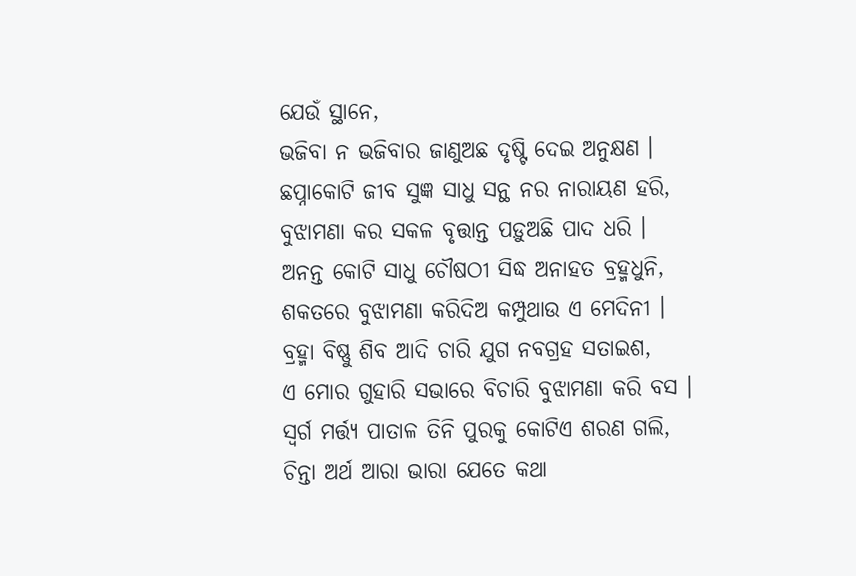ଯେଉଁ ସ୍ଥାନେ,
ଭଜିବା ନ ଭଜିବାର ଜାଣୁଅଛ ଦୃଷ୍ଟି ଦେଇ ଅନୁକ୍ଷଣ ।
ଛପ୍ନାକୋଟି ଜୀବ ସୁଜ୍ଞ ସାଧୁ ସନ୍ଥ ନର ନାରାୟଣ ହରି,
ବୁଝାମଣା କର ସକଳ ବୃତ୍ତାନ୍ତ ପଡ଼ୁଅଛି ପାଦ ଧରି ।
ଅନନ୍ତ କୋଟି ସାଧୁ ଚୌଷଠୀ ସିଦ୍ଧ ଅନାହତ ବ୍ରହ୍ମଧୁନି,
ଶକତରେ ବୁଝାମଣା କରିଦିଅ କମ୍ପୁଥାଉ ଏ ମେଦିନୀ ।
ବ୍ରହ୍ମା ବିଷ୍ଣୁ ଶିବ ଆଦି ଚାରି ଯୁଗ ନବଗ୍ରହ ସତାଇଶ,
ଏ ମୋର ଗୁହାରି ସଭାରେ ବିଚାରି ବୁଝାମଣା କରି ବସ ।
ସ୍ୱର୍ଗ ମର୍ତ୍ତ୍ୟ ପାତାଳ ତିନି ପୁରକୁ କୋଟିଏ ଶରଣ ଗଲି,
ଚିନ୍ତା ଅର୍ଥ ଆରା ଭାରା ଯେତେ କଥା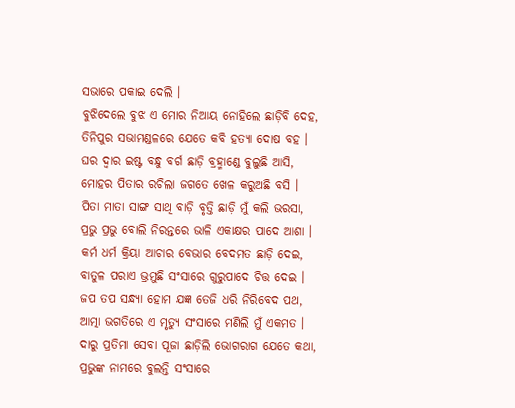ସଭାରେ ପକାଇ ଦେଲି ।
ବୁଝିଦେଲେ ବୁଝ ଏ ମୋର ନିଆୟ ନୋହିଲେ ଛାଡ଼ିବି ଦେହ,
ତିନିପୁର ସଭାମଣ୍ଡଳରେ ଯେତେ କବି ହତ୍ୟା ଦୋଷ ବହ ।
ଘର ଦ୍ୱାର ଇଷ୍ଟ ବନ୍ଧୁ ବର୍ଗ ଛାଡ଼ି ବ୍ରହ୍ମାଣ୍ଡେ ବୁଲୁଛି ଆସି,
ମୋହର ପିତାର ରଚିଲା ଜଗତେ ଖେଳ କରୁଅଛି ବସି ।
ପିତା ମାତା ସାଙ୍ଗ ସାଥି ବାଡ଼ି ବୃତ୍ତି ଛାଡ଼ି ମୁଁ କଲି ଭରସା,
ପ୍ରଭୁ ପ୍ରଭୁ ବୋଲି ନିରନ୍ତରେ ଭାଳି ଏକାକ୍ଷର ପାଦେ ଆଶା ।
କର୍ମ ଧର୍ମ କ୍ରିୟା ଆଚାର ବେଭାର ବେଦମତ ଛାଡ଼ି ଦେଇ,
ବାତୁଳ ପରାଏ ଭ୍ରମୁଛି ସଂସାରେ ଗୁରୁପାଦେ ଚିତ୍ତ ଦେଇ ।
ଜପ ତପ ସନ୍ଧ୍ୟା ହୋମ ଯଜ୍ଞ ତେଜି ଧରି ନିରିବେଦ ପଥ,
ଆତ୍ମା ଭଗତିରେ ଏ ମୃତ୍ୟୁ ସଂସାରେ ମଣିଲି ମୁଁ ଏକମତ ।
ଦାରୁ ପ୍ରତିମା ସେବା ପୂଜା ଛାଡ଼ିଲି ଭୋଗରାଗ ଯେତେ କଥା,
ପ୍ରଭୁଙ୍କ ନାମରେ ବୁଲନ୍ତି ସଂସାରେ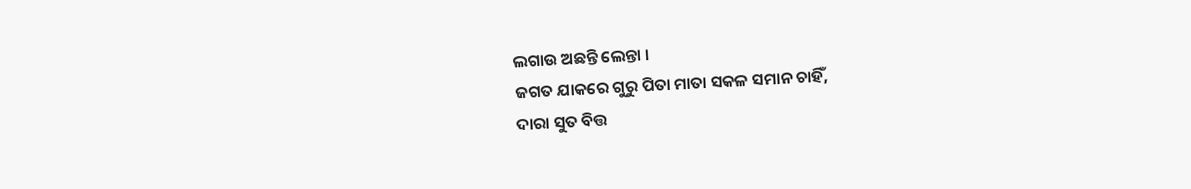ଲଗାଉ ଅଛନ୍ତି ଲେନ୍ତା ।
ଜଗତ ଯାକରେ ଗୁରୁ ପିତା ମାତା ସକଳ ସମାନ ଚାହିଁ,
ଦାରା ସୁତ ବିତ୍ତ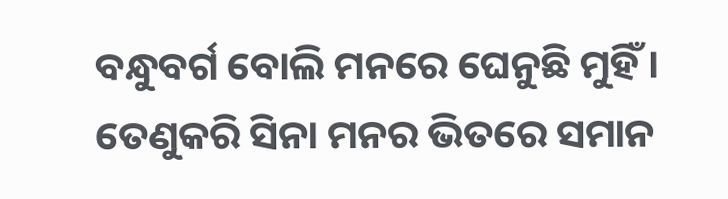ବନ୍ଧୁବର୍ଗ ବୋଲି ମନରେ ଘେନୁଛି ମୁହିଁ ।
ତେଣୁକରି ସିନା ମନର ଭିତରେ ସମାନ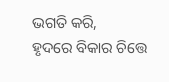ଭଗତି କରି,
ହୃଦରେ ବିକାର ଚିତ୍ତେ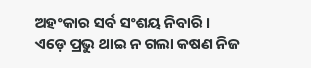ଅହଂକାର ସର୍ବ ସଂଶୟ ନିବାରି ।
ଏଡ଼େ ପ୍ରଭୁ ଥାଇ ନ ଗଲା କଷଣ ନିଜ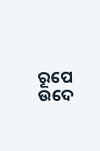ରୂପେ ଉଦେ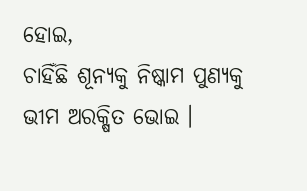ହୋଇ,
ଚାହିଁଛି ଶୂନ୍ୟକୁ ନିଷ୍କାମ ପୁଣ୍ୟକୁ ଭୀମ ଅରକ୍ଷିତ ଭୋଇ ।